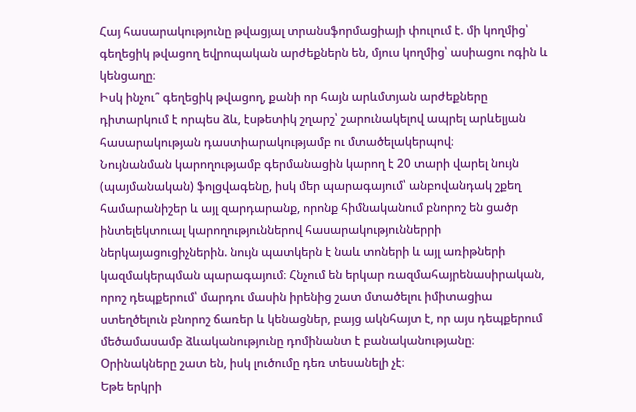Հայ հասարակությունը թվացյալ տրանսֆորմացիայի փուլում է. մի կողմից՝ գեղեցիկ թվացող եվրոպական արժեքներն են, մյուս կողմից՝ ասիացու ոգին և կենցաղը։
Իսկ ինչու՞ գեղեցիկ թվացող, քանի որ հայն արևմտյան արժեքները դիտարկում է որպես ձև, էսթետիկ շղարշ՝ շարունակելով ապրել արևելյան հասարակության դաստիարակությամբ ու մտածելակերպով։
Նույնանման կարողությամբ գերմանացին կարող է 20 տարի վարել նույն (պայմանական) ֆոլցվագենը, իսկ մեր պարագայում՝ անբովանդակ շքեղ համարանիշեր և այլ զարդարանք, որոնք հիմնականում բնորոշ են ցածր ինտելեկտուալ կարողություններով հասարակություններրի ներկայացուցիչներին. նույն պատկերն է նաև տոների և այլ առիթների կազմակերպման պարագայում։ Հնչում են երկար ռազմահայրենասիրական, որոշ դեպքերում՝ մարդու մասին իրենից շատ մտածելու իմիտացիա ստեղծելուն բնորոշ ճառեր և կենացներ, բայց ակնհայտ է, որ այս դեպքերում մեծամասամբ ձևականությունը դոմինանտ է բանականությանը։
Օրինակները շատ են, իսկ լուծումը դեռ տեսանելի չէ։
Եթե երկրի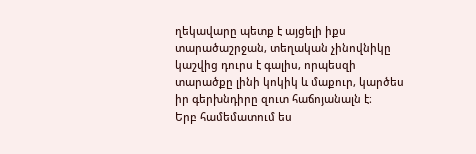ղեկավարը պետք է այցելի իքս տարածաշրջան, տեղական չինովնիկը կաշվից դուրս է գալիս, որպեսզի տարածքը լինի կոկիկ և մաքուր, կարծես իր գերխնդիրը զուտ հաճոյանալն է։
Երբ համեմատում ես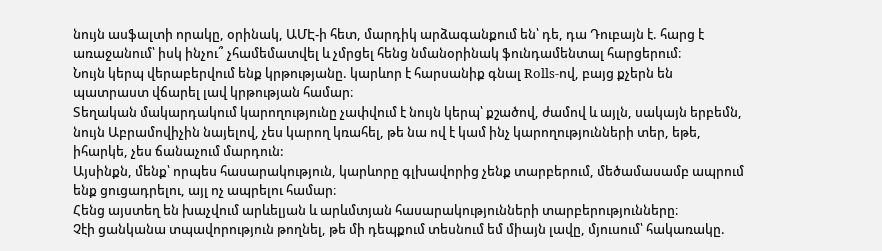նույն ասֆալտի որակը, օրինակ, ԱՄԷ-ի հետ, մարդիկ արձագանքում են՝ դե, դա Դուբայն է. հարց է առաջանում՝ իսկ ինչու՞ չհամեմատվել և չմրցել հենց նմանօրինակ ֆունդամենտալ հարցերում։
Նույն կերպ վերաբերվում ենք կրթությանը. կարևոր է հարսանիք գնալ Rolls-ով, բայց քչերն են պատրաստ վճարել լավ կրթության համար։
Տեղական մակարդակում կարողությունը չափվում է նույն կերպ՝ քշածով, ժամով և այլն, սակայն երբեմն, նույն Աբրամովիչին նայելով, չես կարող կռահել, թե նա ով է կամ ինչ կարողությունների տեր, եթե, իհարկե, չես ճանաչում մարդուն:
Այսինքն, մենք՝ որպես հասարակություն, կարևորը գլխավորից չենք տարբերում, մեծամասամբ ապրում ենք ցուցադրելու, այլ ոչ ապրելու համար։
Հենց այստեղ են խաչվում արևելյան և արևմտյան հասարակությունների տարբերությունները։
Չէի ցանկանա տպավորություն թողնել, թե մի դեպքում տեսնում եմ միայն լավը, մյուսում՝ հակառակը.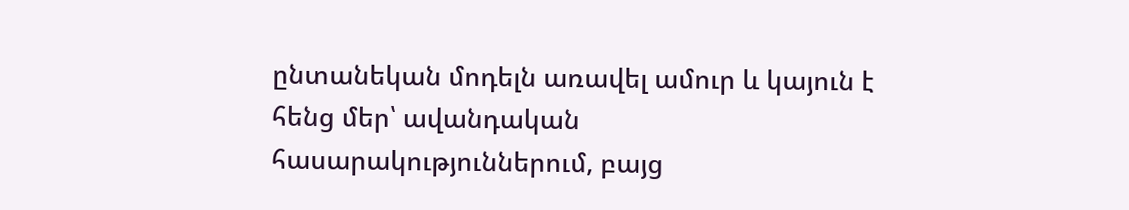ընտանեկան մոդելն առավել ամուր և կայուն է հենց մեր՝ ավանդական հասարակություններում, բայց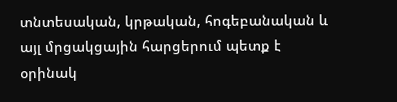տնտեսական, կրթական, հոգեբանական և այլ մրցակցային հարցերում պետք է օրինակ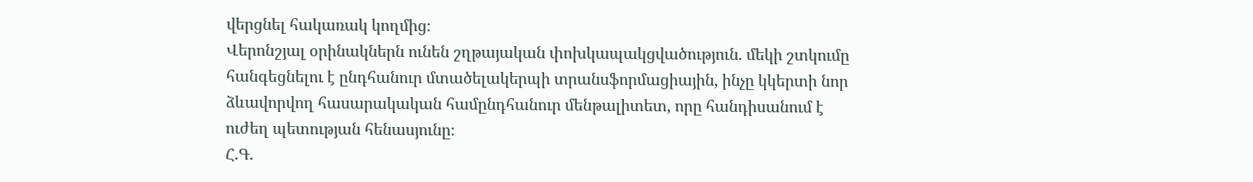վերցնել հակառակ կողմից։
Վերոնշյալ օրինակներն ունեն շղթայական փոխկապակցվածություն. մեկի շտկումը հանգեցնելու է ընդհանուր մտածելակերպի տրանսֆորմացիային, ինչը կկերտի նոր ձևավորվող հասարակական համընդհանուր մենթալիտետ, որը հանդիսանում է ուժեղ պետության հենասյունը։
Հ.Գ.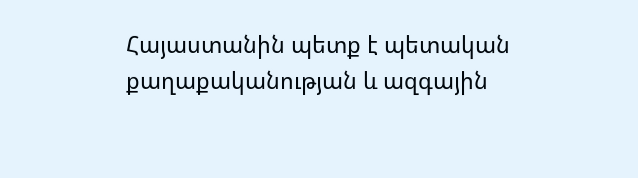Հայաստանին պետք է պետական քաղաքականության և ազգային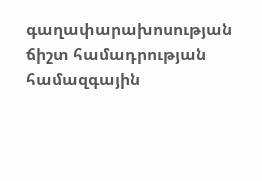գաղափարախոսության ճիշտ համադրության համազգային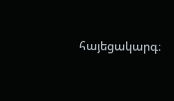հայեցակարգ։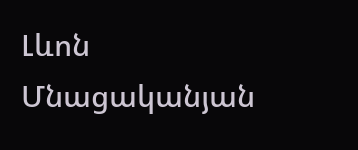Լևոն Մնացականյան